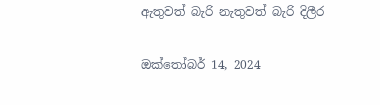ඇතුවත් බැරි නැතුවත් බැරි දිලීර

ඔක්තෝබර් 14, 2024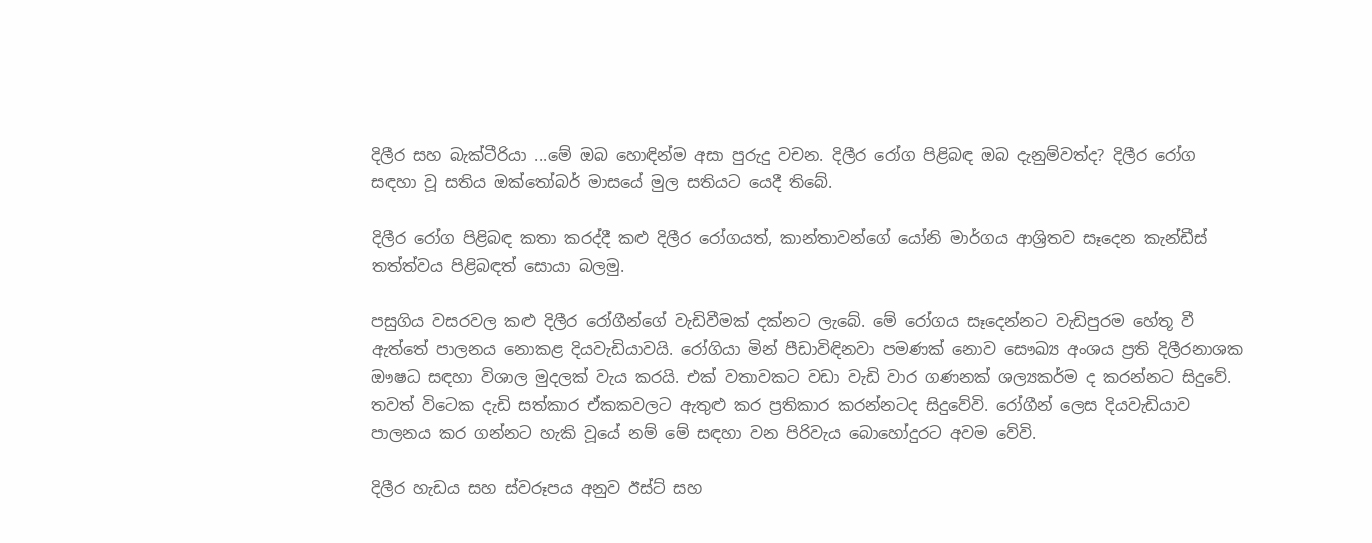දිලීර සහ බැක්ටීරියා ...මේ ඔබ හොඳින්ම අසා පුරුදු වචන. දිලීර රෝග පිළිබඳ ඔබ දැනුම්වත්ද? දිලීර රෝග සඳහා වූ සතිය ඔක්තෝබර් මාසයේ මුල සතියට යෙදී තිබේ.

දිලීර රෝග පිළිබඳ කතා කරද්දී කළු දිලීර රෝගයත්, කාන්තාවන්ගේ යෝනි මාර්ගය ආශ්‍රිතව සෑදෙන කැන්ඩීස් තත්ත්වය පිළිබඳත් සොයා බලමු.

පසුගිය වසරවල කළු දිලීර රෝගීන්ගේ වැඩිවීමක් දක්නට ලැබේ. මේ රෝගය සෑදෙන්නට වැඩිපුරම හේතූ වී ඇත්තේ පාලනය නොකළ දියවැඩියාවයි. රෝගියා මින් පීඩාවිඳිනවා පමණක් නොව සෞඛ්‍ය අංශය ප්‍රති දිලීරනාශක ඖෂධ සඳහා විශාල මුදලක් වැය කරයි. එක් වතාවකට වඩා වැඩි වාර ගණනක් ශල්‍යකර්ම ද කරන්නට සිදුවේ. තවත් විටෙක දැඩි සත්කාර ඒකකවලට ඇතුළු කර ප්‍රතිකාර කරන්නටද සිදුවේවි. රෝගීන් ලෙස දියවැඩියාව පාලනය කර ගන්නට හැකි වූයේ නම් මේ සඳහා වන පිරිවැය බොහෝදුරට අවම වේවි.

දිලීර හැඩය සහ ස්වරූපය අනුව ඊස්ට් සහ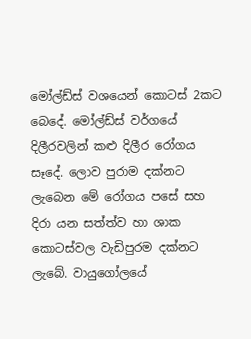මෝල්ඩ්ස් වශයෙන් කොටස් 2කට බෙදේ. මෝල්ඩ්ස් වර්ගයේ දිලීරවලින් කළු දිලීර රෝගය සෑදේ. ලොව පුරාම දක්නට ලැබෙන මේ රෝගය පසේ සහ දිරා යන සත්ත්ව හා ශාක කොටස්වල වැඩිපුරම දක්නට ලැබේ. වායුගෝලයේ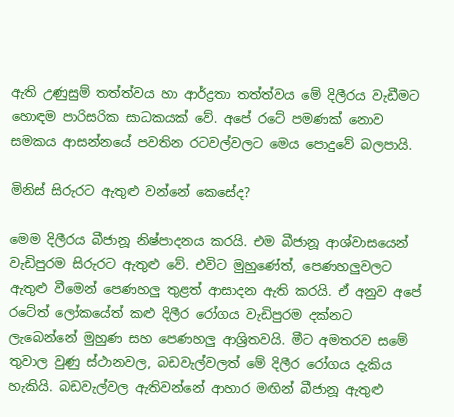ඇති උණුසුම් තත්ත්වය හා ආර්ද්‍රතා තත්ත්වය මේ දිලීරය වැඩීමට හොඳම පාරිසරික සාධකයක් වේ. අපේ රටේ පමණක් නොව සමකය ආසන්නයේ පවතින රටවල්වලට මෙය පොදුවේ බලපායි.

මිනිස් සිරුරට ඇතුළු වන්නේ කෙසේද?

මෙම දිලීරය බීජානූ නිෂ්පාදනය කරයි. එම බීජානූ ආශ්වාසයෙන් වැඩිපුරම සිරුරට ඇතුළු වේ. එවිට මුහුණේත්, පෙණහලුවලට ඇතුළු වීමෙන් පෙණහලු තුළත් ආසාදන ඇති කරයි. ඒ අනුව අපේ රටේත් ලෝකයේත් කළු දිලීර රෝගය වැඩිපුරම දක්නට ලැබෙන්නේ මුහුණ සහ පෙණහලු ආශ්‍රිතවයි. මීට අමතරව සමේ තුවාල වුණු ස්ථානවල, බඩවැල්වලත් මේ දිලීර රෝගය දැකිය හැකියි. බඩවැල්වල ඇතිවන්නේ ආහාර මඟින් බීජානූ ඇතුළු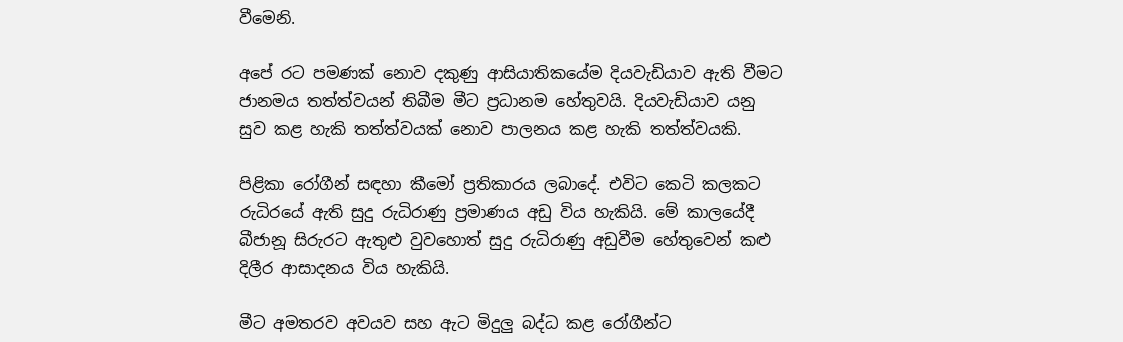වීමෙනි.

අපේ රට පමණක් නොව දකුණු ආසියාතිකයේම දියවැඩියාව ඇති වීමට ජානමය තත්ත්වයන් තිබීම මීට ප්‍රධානම හේතුවයි. දියවැඩියාව යනු සුව කළ හැකි තත්ත්වයක් නොව පාලනය කළ හැකි තත්ත්වයකි.

පිළිකා රෝගීන් සඳහා කීමෝ ප්‍රතිකාරය ලබාදේ. එවිට කෙටි කලකට රුධිරයේ ඇති සුදු රුධිරාණු ප්‍රමාණය අඩු විය හැකියි. මේ කාලයේදී බීජානූ සිරුරට ඇතුළු වුවහොත් සුදු රුධිරාණු අඩුවීම හේතුවෙන් කළු දිලීර ආසාදනය විය හැකියි.

මීට අමතරව අවයව සහ ඇට මිදුලු බද්ධ කළ රෝගීන්ට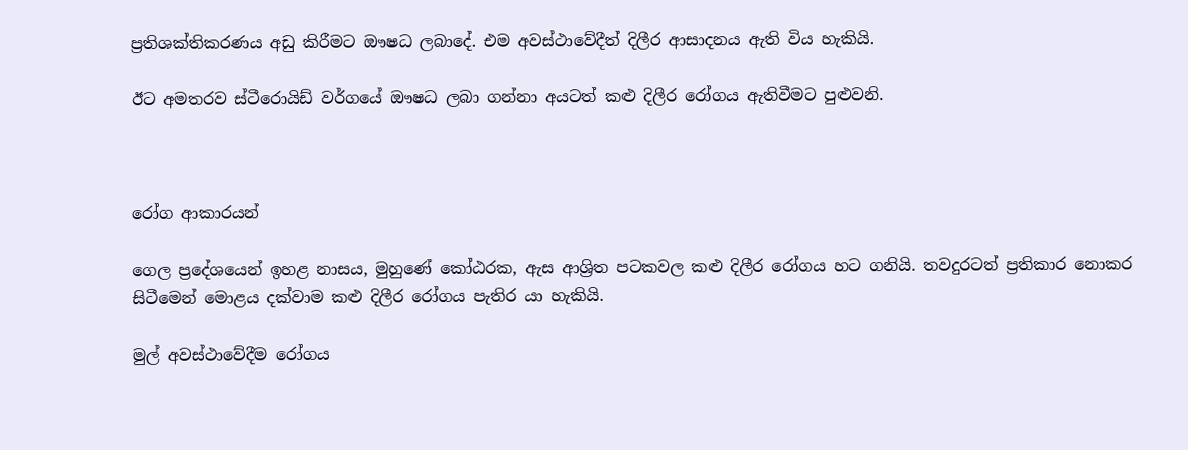ප්‍රතිශක්තිකරණය අඩු කිරීමට ඖෂධ ලබාදේ. එම අවස්ථාවේදීත් දිලීර ආසාදනය ඇති විය හැකියි.

ඊට අමතරව ස්ටීරොයිඩ් වර්ගයේ ඖෂධ ලබා ගන්නා අයටත් කළු දිලීර රෝගය ඇතිවීමට පුළුවනි.



රෝග ආකාරයන්

ගෙල ප්‍රදේශයෙන් ඉහළ නාසය, මුහුණේ කෝඨරක, ඇස ආශ්‍රිත පටකවල කළු දිලීර රෝගය හට ගනියි. තවදුරටත් ප්‍රතිකාර නොකර සිටීමෙන් මොළය දක්වාම කළු දිලීර රෝගය පැතිර යා හැකියි.

මුල් අවස්ථාවේදීම රෝගය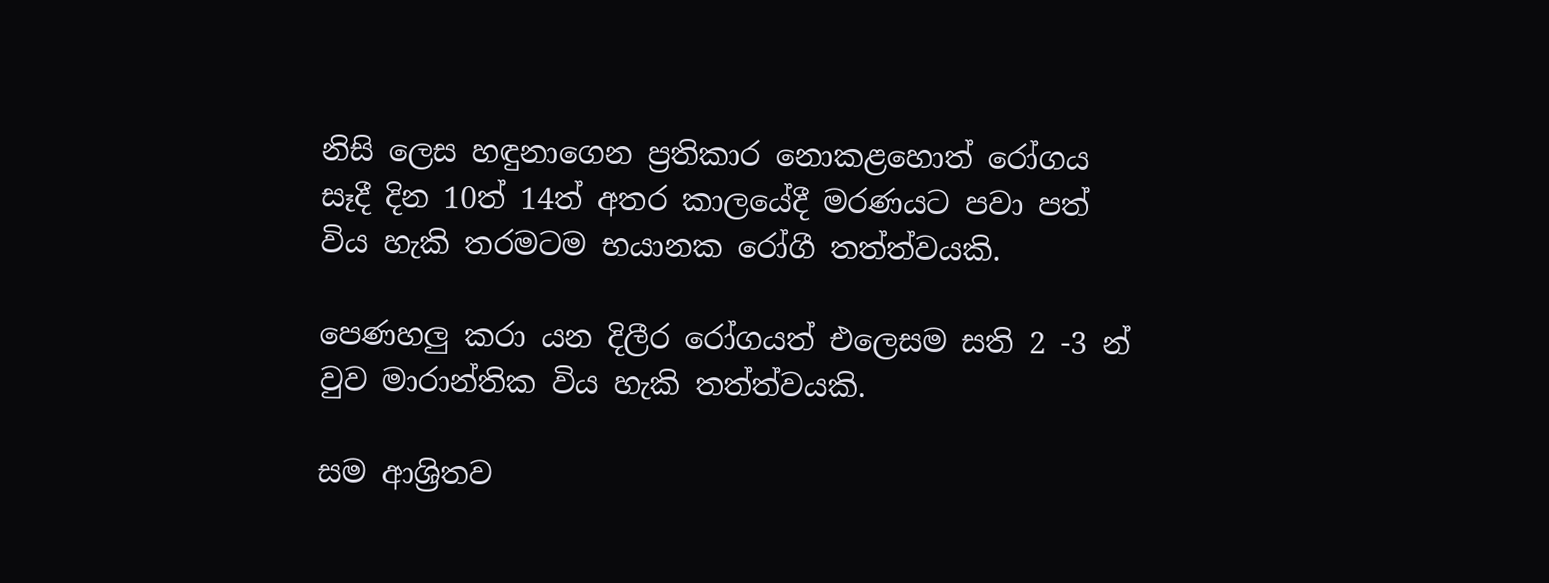නිසි ලෙස හඳුනාගෙන ප්‍රතිකාර නොකළහොත් රෝගය සෑදී දින 10ත් 14ත් අතර කාලයේදී මරණයට පවා පත් විය හැකි තරමටම භයානක රෝගී තත්ත්වයකි.

පෙණහලු කරා යන දිලීර රෝගයත් එලෙසම සති 2 -3 න් වුව මාරාන්තික විය හැකි තත්ත්වයකි.

සම ආශ්‍රිතව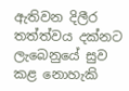ඇතිවන දිලීර තත්ත්වය දක්නට ලැබෙනුයේ සුව කළ නොහැකි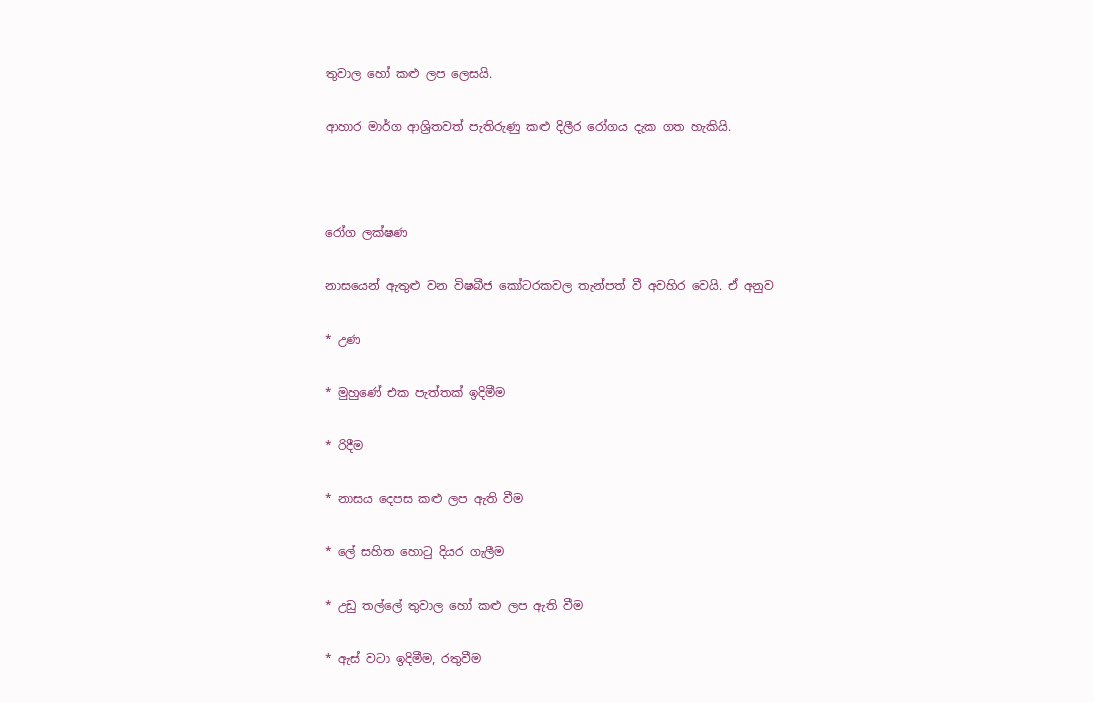තුවාල හෝ කළු ලප ලෙසයි.

ආහාර මාර්ග ආශ්‍රිතවත් පැතිරුණු කළු දිලීර රෝගය දැක ගත හැකියි.



රෝග ලක්ෂණ

නාසයෙන් ඇතුළු වන විෂබීජ කෝටරකවල තැන්පත් වී අවහිර වෙයි. ඒ අනුව

* උණ

* මුහුණේ එක පැත්තක් ඉදිමීම

* රිදීම

* නාසය දෙපස කළු ලප ඇති වීම

* ලේ සහිත හොටු දියර ගැලීම

* උඩු තල්ලේ තුවාල හෝ කළු ලප ඇති වීම

* ඇස් වටා ඉදිමීම, රතුවීම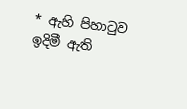* ඇහි පිහාටුව ඉදිමී ඇති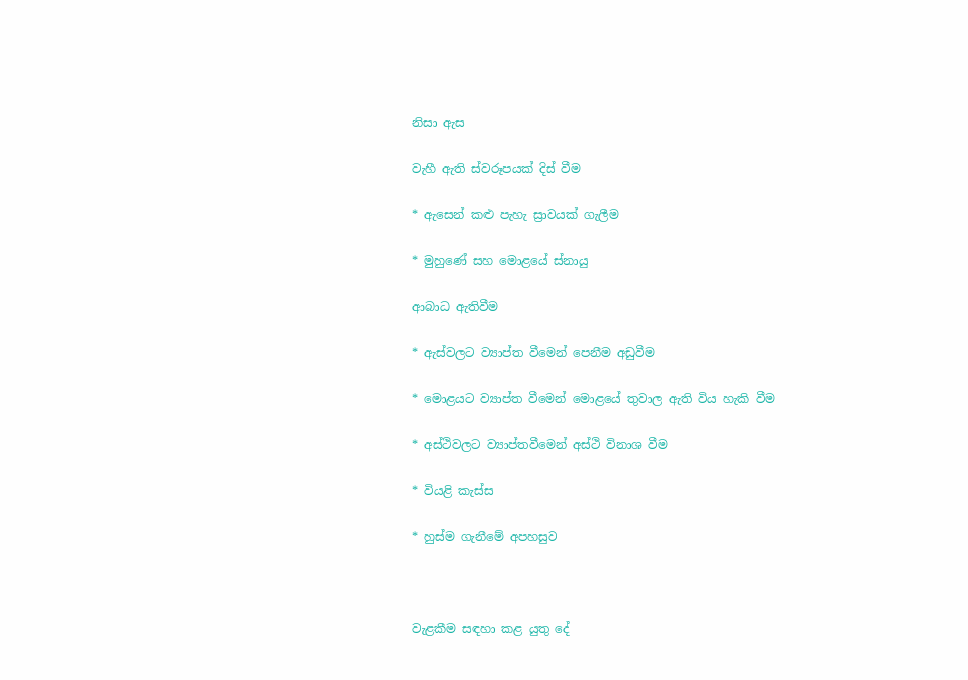නිසා ඇස

වැහී ඇති ස්වරූපයක් දිස් වීම

* ඇසෙන් කළු පැහැ ස්‍රාවයක් ගැලීම

* මුහුණේ සහ මොළයේ ස්නායු

ආබාධ ඇතිවීම

* ඇස්වලට ව්‍යාප්ත වීමෙන් පෙනීම අඩුවීම

* මොළයට ව්‍යාප්ත වීමෙන් මොළයේ තුවාල ඇති විය හැකි වීම

* අස්ථිවලට ව්‍යාප්තවීමෙන් අස්ථි විනාශ වීම

* වියළි කැස්ස

* හුස්ම ගැනීමේ අපහසුව



වැළකීම සඳහා කළ යුතු දේ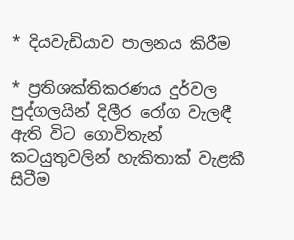* දියවැඩියාව පාලනය කිරීම

* ප්‍රතිශක්තිකරණය දුර්වල පුද්ගලයින් දිලීර රෝග වැලඳී ඇති විට ගොවිතැන් කටයුතුවලින් හැකිතාක් වැළකී සිටීම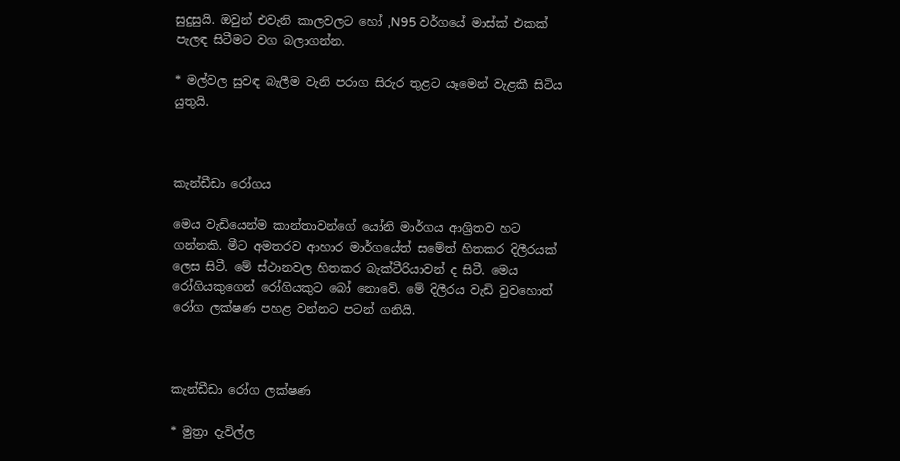සුදුසුයි. ඔවුන් එවැනි කාලවලට හෝ ,N95 වර්ගයේ මාස්ක් එකක් පැලඳ සිටීමට වග බලාගන්න.

* මල්වල සුවඳ බැලීම වැනි පරාග සිරුර තුළට යෑමෙන් වැළකී සිටිය යුතුයි.



කැන්ඩීඩා රෝගය

මෙය වැඩියෙන්ම කාන්තාවන්ගේ යෝනි මාර්ගය ආශ්‍රිතව හට ගන්නකි. මීට අමතරව ආහාර මාර්ගයේත් සමේත් හිතකර දිලීරයක් ලෙස සිටී. මේ ස්ථානවල හිතකර බැක්ටීරියාවන් ද සිටී. මෙය රෝගියකුගෙන් රෝගියකුට බෝ නොවේ. මේ දිලීරය වැඩි වුවහොත් රෝග ලක්ෂණ පහළ වන්නට පටන් ගනියි.



කැන්ඩීඩා රෝග ලක්ෂණ

* මුත්‍රා දැවිල්ල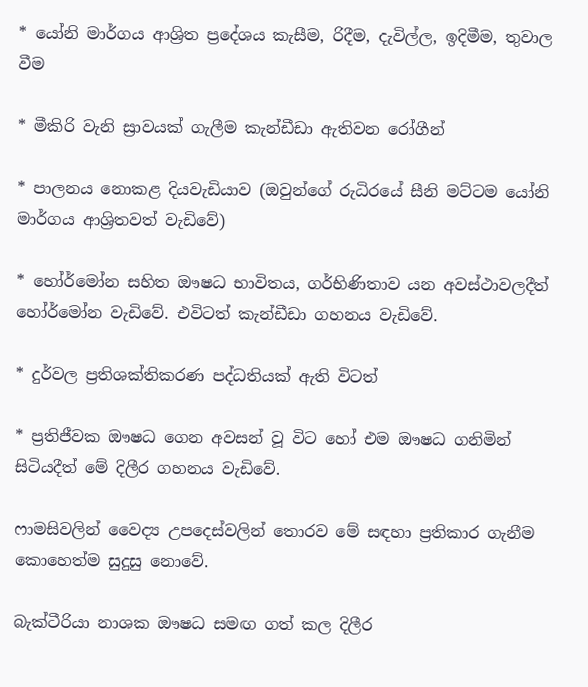* යෝනි මාර්ගය ආශ්‍රිත ප්‍රදේශය කැසීම, රිදීම, දැවිල්ල, ඉදිමීම, තුවාල වීම

* මීකිරි වැනි ස්‍රාවයක් ගැලීම කැන්ඩීඩා ඇතිවන රෝගීන්

* පාලනය නොකළ දියවැඩියාව (ඔවුන්ගේ රුධිරයේ සීනි මට්ටම යෝනි මාර්ගය ආශ්‍රිතවත් වැඩිවේ)

* හෝර්මෝන සහිත ඖෂධ භාවිතය, ගර්භිණිතාව යන අවස්ථාවලදීත් හෝර්මෝන වැඩිවේ. එවිටත් කැන්ඩීඩා ගහනය වැඩිවේ.

* දුර්වල ප්‍රතිශක්තිකරණ පද්ධතියක් ඇති විටත්

* ප්‍රතිජීවක ඖෂධ ගෙන අවසන් වූ විට හෝ එම ඖෂධ ගනිමින් සිටියදීත් මේ දිලීර ගහනය වැඩිවේ.

ෆාමසිවලින් වෛද්‍ය උපදෙස්වලින් තොරව මේ සඳහා ප්‍රතිකාර ගැනීම කොහෙත්ම සුදුසු නොවේ.

බැක්ටීරියා නාශක ඖෂධ සමඟ ගත් කල දිලීර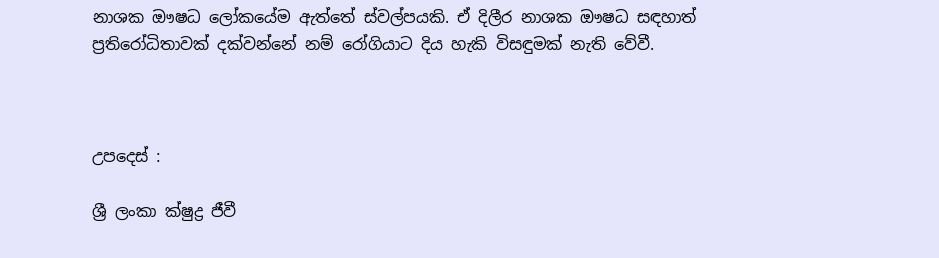නාශක ඖෂධ ලෝකයේම ඇත්තේ ස්වල්පයකි. ඒ දිලීර නාශක ඖෂධ සඳහාත් ප්‍රතිරෝධිතාවක් දක්වන්නේ නම් රෝගියාට දිය හැකි විසඳුමක් නැති වේවී.



උපදෙස් :

ශ්‍රී ලංකා ක්ෂුද්‍ර ජීවී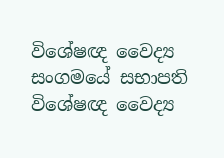විශේෂඥ වෛද්‍ය සංගමයේ සභාපති විශේෂඥ වෛද්‍ය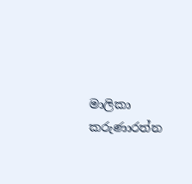මාලිකා කරුණාරත්න